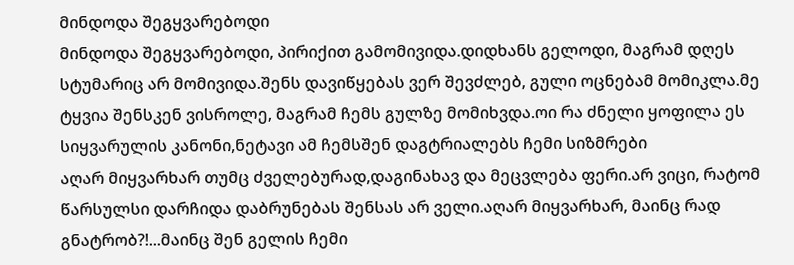მინდოდა შეგყვარებოდი
მინდოდა შეგყვარებოდი, პირიქით გამომივიდა.დიდხანს გელოდი, მაგრამ დღეს სტუმარიც არ მომივიდა.შენს დავიწყებას ვერ შევძლებ, გული ოცნებამ მომიკლა.მე ტყვია შენსკენ ვისროლე, მაგრამ ჩემს გულზე მომიხვდა.ოი რა ძნელი ყოფილა ეს სიყვარულის კანონი,ნეტავი ამ ჩემსშენ დაგტრიალებს ჩემი სიზმრები
აღარ მიყვარხარ თუმც ძველებურად,დაგინახავ და მეცვლება ფერი.არ ვიცი, რატომ წარსულსი დარჩიდა დაბრუნებას შენსას არ ველი.აღარ მიყვარხარ, მაინც რად გნატრობ?!...მაინც შენ გელის ჩემი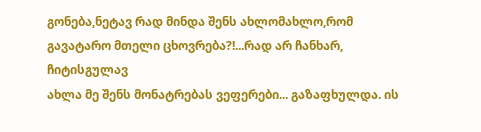გონება,ნეტავ რად მინდა შენს ახლომახლო,რომ გავატარო მთელი ცხოვრება?!...რად არ ჩანხარ, ჩიტისგულავ
ახლა მე შენს მონატრებას ვეფერები... გაზაფხულდა. ის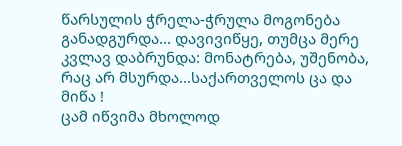წარსულის ჭრელა-ჭრულა მოგონება განადგურდა... დავივიწყე, თუმცა მერე კვლავ დაბრუნდა: მონატრება, უშენობა, რაც არ მსურდა...საქართველოს ცა და მიწა !
ცამ იწვიმა მხოლოდ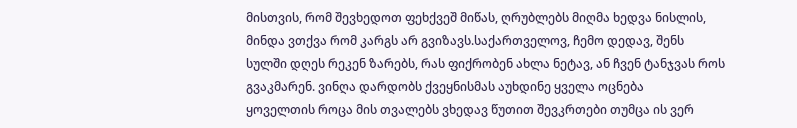მისთვის, რომ შევხედოთ ფეხქვეშ მიწას, ღრუბლებს მიღმა ხედვა ნისლის, მინდა ვთქვა რომ კარგს არ გვიზავს.საქართველოვ, ჩემო დედავ, შენს სულში დღეს რეკენ ზარებს, რას ფიქრობენ ახლა ნეტავ, ან ჩვენ ტანჯვას როს გვაკმარენ. ვინღა დარდობს ქვეყნისმას აუხდინე ყველა ოცნება
ყოველთის როცა მის თვალებს ვხედავ წუთით შევკრთები თუმცა ის ვერ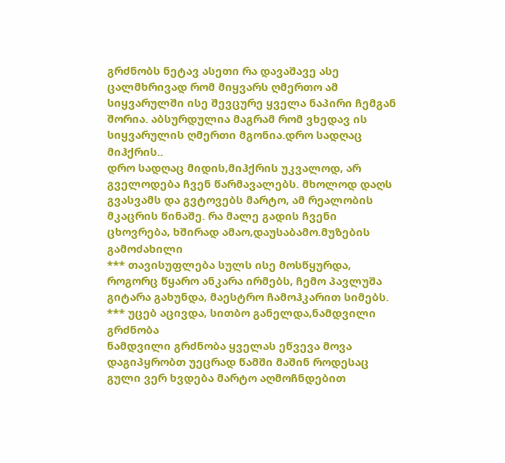გრძნობს ნეტავ ასეთი რა დავაშავე ასე ცალმხრივად რომ მიყვარს ღმერთო ამ სიყვარულში ისე შევცურე ყველა ნაპირი ჩემგან შორია. აბსურდულია მაგრამ რომ ვხედავ ის სიყვარულის ღმერთი მგონია.დრო სადღაც მიჰქრის..
დრო სადღაც მიდის,მიჰქრის უკვალოდ, არ გველოდება ჩვენ წარმავალებს. მხოლოდ დაღს გვასვამს და გვტოვებს მარტო, ამ რეალობის მკაცრის წინაშე. რა მალე გადის ჩვენი ცხოვრება, ხშირად ამაო,დაუსაბამო.მუზების გამოძახილი
*** თავისუფლება სულს ისე მოსწყურდა, როგორც წყარო ანკარა ირმებს, ჩემო პავლუშა გიტარა გახუნდა, მაესტრო ჩამოჰკარით სიმებს. *** უცებ აცივდა, სითბო განელდა,ნამდვილი გრძნობა
ნამდვილი გრძნობა ყველას ეწვევა მოვა დაგიპყრობთ უეცრად წამში მაშინ როდესაც გული ვერ ხვდება მარტო აღმოჩნდებით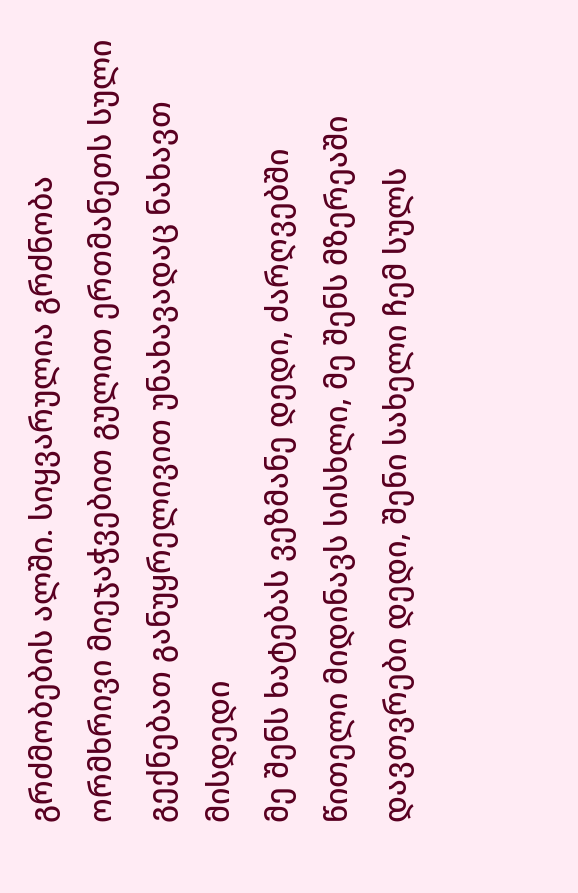გრძმობების ალში. სიყვარულია გრძნობა ორმხრივი მიეჯაჭვებით გულით ერთმანეთს სული გექნებათ განუყრელივით უნახავადაც ნახავთ მისდედი
მე შენს ხატებას ვეზმანე დედი, ძარღვებში წითელი მიდინავს სისხლი, მე შენს მზერეაში დავთვრები დედი, შენი სახელი ჩემ სულს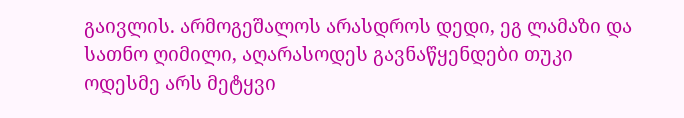გაივლის. არმოგეშალოს არასდროს დედი, ეგ ლამაზი და სათნო ღიმილი, აღარასოდეს გავნაწყენდები თუკი ოდესმე არს მეტყვი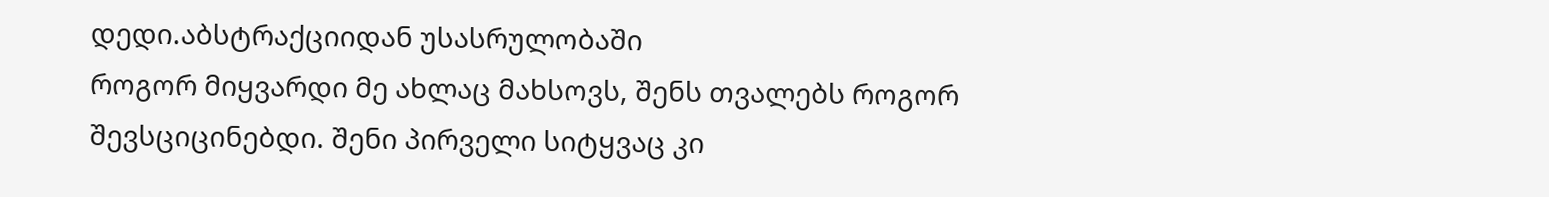დედი.აბსტრაქციიდან უსასრულობაში
როგორ მიყვარდი მე ახლაც მახსოვს, შენს თვალებს როგორ შევსციცინებდი. შენი პირველი სიტყვაც კი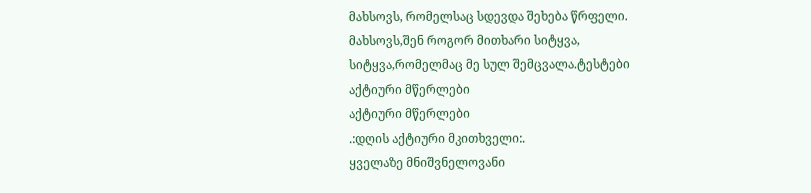მახსოვს, რომელსაც სდევდა შეხება წრფელი. მახსოვს,შენ როგორ მითხარი სიტყვა, სიტყვა,რომელმაც მე სულ შემცვალა.ტესტები
აქტიური მწერლები
აქტიური მწერლები
.:დღის აქტიური მკითხველი:.
ყველაზე მნიშვნელოვანი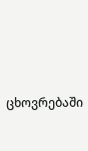ცხოვრებაში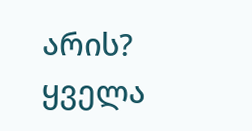არის?
ყველა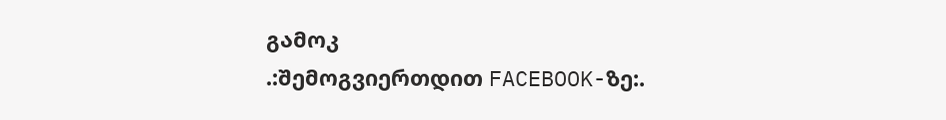გამოკ
.:შემოგვიერთდით FACEBOOK-ზე:.